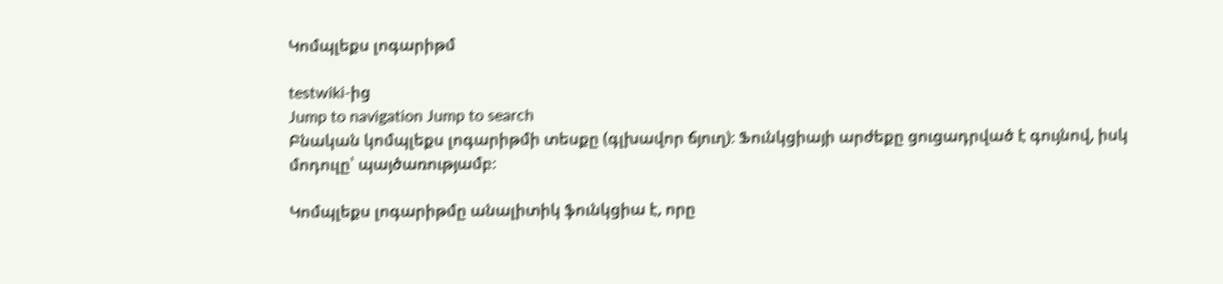Կոմպլեքս լոգարիթմ

testwiki-ից
Jump to navigation Jump to search
Բնական կոմպլեքս լոգարիթմի տեսքը (գլխավոր ճյուղ)։ Ֆունկցիայի արժեքը ցուցադրված է գույնով, իսկ մոդուլը՝ պայծառությամբ։

Կոմպլեքս լոգարիթմը անալիտիկ ֆունկցիա է, որը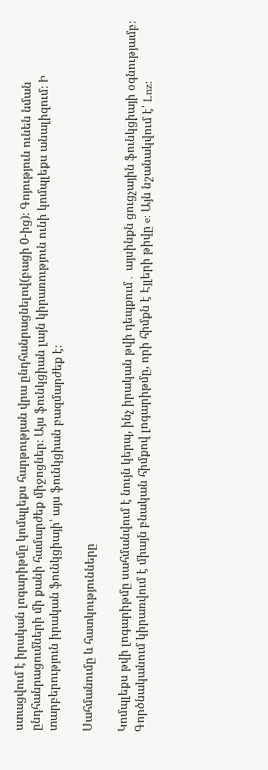ստացվում է իրական լոգարիթմը կոմպլեքս հարթության վրա ընդհանրացնելով(բացի 0-ից)։ Գոյություն ունեն նման ընդհանրացումների մի քանի համարժեք միջոցներ։ Այս ֆունկցիան լայն կիրառություն ունի կոմպլեքս անալիզում։ Ի տարբերություն իրական ֆունկցիայի՝ այս ֆունկցիան բազմարժեք է։

Սահմանումը և հատկությունները

Կոմպլեքս թվի լոգարիթմը սահմանվում է նույն կերպ, ինչ իրական թվի դեպքում․ այսինքն ցուցչային ֆունկցիայի օգնությամբ։ Գործնականում կիրառվում է միայն բնական հիմքով լոգարիթմը, որի հիմքն է Էյլերի թիվը e: Այն նշանակվում է՝ Lnz։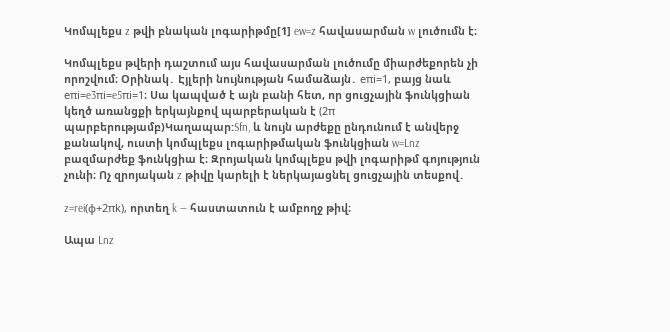Կոմպլեքս z թվի բնական լոգարիթմը[1] ew=z հավասարման w լուծումն է։

Կոմպլեքս թվերի դաշտում այս հավասարման լուծումը միարժեքորեն չի որոշվում։ Օրինակ․ Էյլերի նույնության համաձայն․ eπi=1, բայց նաև eπi=e3πi=e5πi=1։ Սա կապված է այն բանի հետ, որ ցուցչային ֆունկցիան կեղծ առանցքի երկայնքով պարբերական է (2π պարբերությամբ)Կաղապար:Sfn, և նույն արժեքը ընդունում է անվերջ քանակով, ուստի կոմպլեքս լոգարիթմական ֆունկցիան w=Lnz բազմարժեք ֆունկցիա է։ Զրոյական կոմպլեքս թվի լոգարիթմ գոյություն չունի։ Ոչ զրոյական z թիվը կարելի է ներկայացնել ցուցչային տեսքով․

z=rei(φ+2πk), որտեղ k — հաստատուն է ամբողջ թիվ։

Ապա Lnz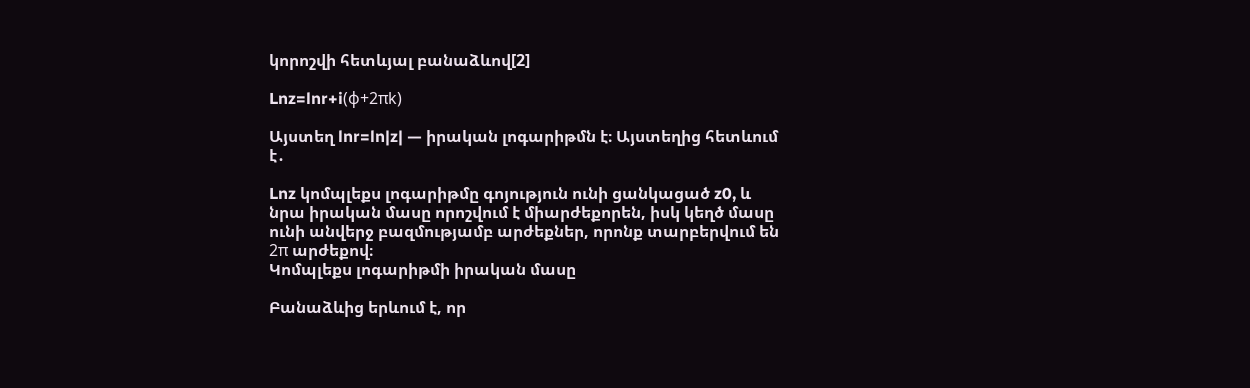կորոշվի հետևյալ բանաձևով[2]

Lnz=lnr+i(φ+2πk)

Այստեղ lnr=ln|z| — իրական լոգարիթմն է։ Այստեղից հետևում է․

Lnz կոմպլեքս լոգարիթմը գոյություն ունի ցանկացած z0, և նրա իրական մասը որոշվում է միարժեքորեն, իսկ կեղծ մասը ունի անվերջ բազմությամբ արժեքներ, որոնք տարբերվում են 2π արժեքով։
Կոմպլեքս լոգարիթմի իրական մասը

Բանաձևից երևում է, որ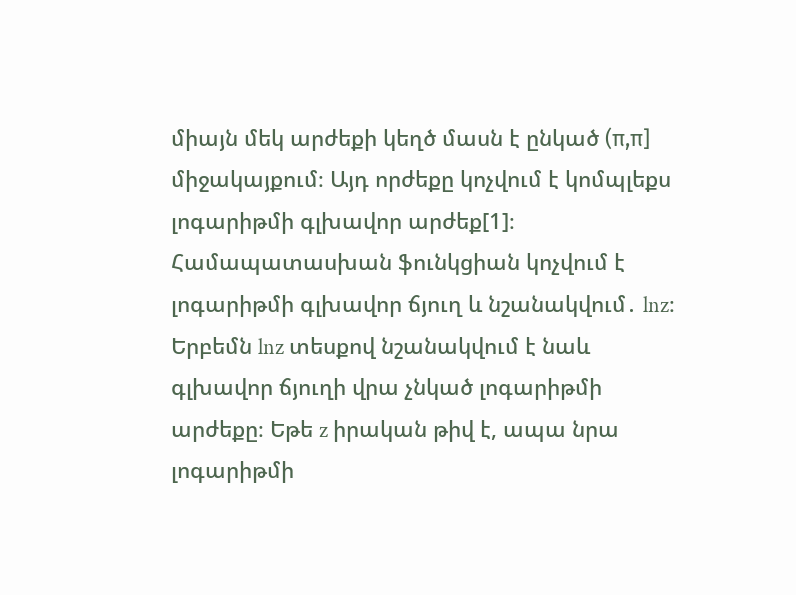միայն մեկ արժեքի կեղծ մասն է ընկած (π,π] միջակայքում։ Այդ որժեքը կոչվում է կոմպլեքս լոգարիթմի գլխավոր արժեք[1]։ Համապատասխան ֆունկցիան կոչվում է լոգարիթմի գլխավոր ճյուղ և նշանակվում․ lnz։ Երբեմն lnz տեսքով նշանակվում է նաև գլխավոր ճյուղի վրա չնկած լոգարիթմի արժեքը։ Եթե z իրական թիվ է, ապա նրա լոգարիթմի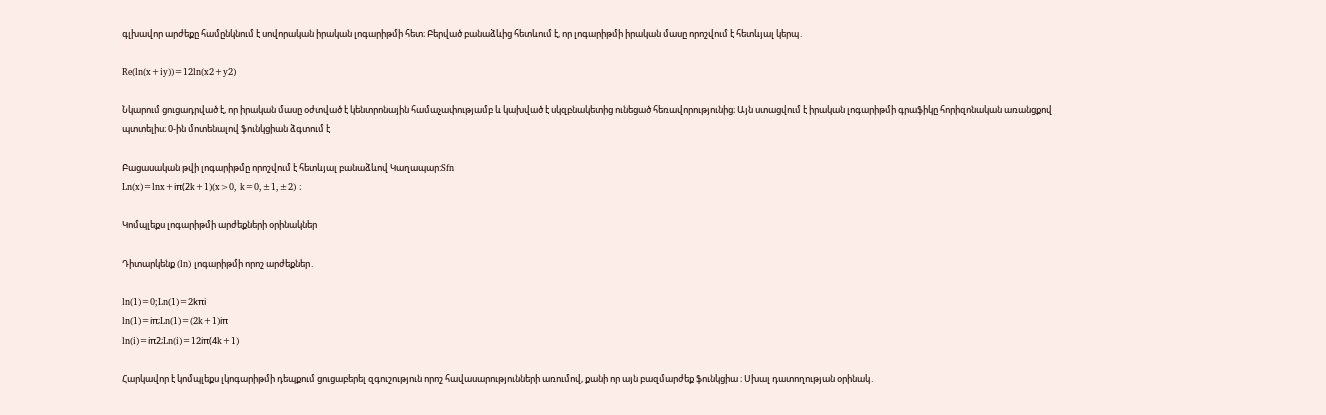գլխավոր արժեքը համընկնում է սովորական իրական լոգարիթմի հետ։ Բերված բանաձևից հետևում է, որ լոգարիթմի իրական մասը որոշվում է հետևյալ կերպ․

Re(ln(x+iy))=12ln(x2+y2)

Նկարում ցուցադրված է, որ իրական մասը օժտված է կենտրոնային համաչափությամբ և կախված է սկզբնակետից ունեցած հեռավորությունից։ Այն ստացվում է իրական լոգարիթմի գրաֆիկը հորիզոնական առանցքով պտտելիս։ 0-ին մոտենալով ֆունկցիան ձգտում է

Բացասական թվի լոգարիթմը որոշվում է հետևյալ բանաձևով Կաղապար:Sfn
Ln(x)=lnx+iπ(2k+1)(x>0, k=0,±1,±2) ։

Կոմպլեքս լոգարիթմի արժեքների օրինակներ

Դիտարկենք (ln) լոգարիթմի որոշ արժեքներ․

ln(1)=0;Ln(1)=2kπi
ln(1)=iπ;Ln(1)=(2k+1)iπ
ln(i)=iπ2;Ln(i)=12iπ(4k+1)

Հարկավոր է կոմպլեքս լկոգարիթմի դեպքում ցուցաբերել զգուշություն որոշ հավասարությունների առումով, քանի որ այն բազմարժեք ֆունկցիա ։ Սխալ դատողության օրինակ․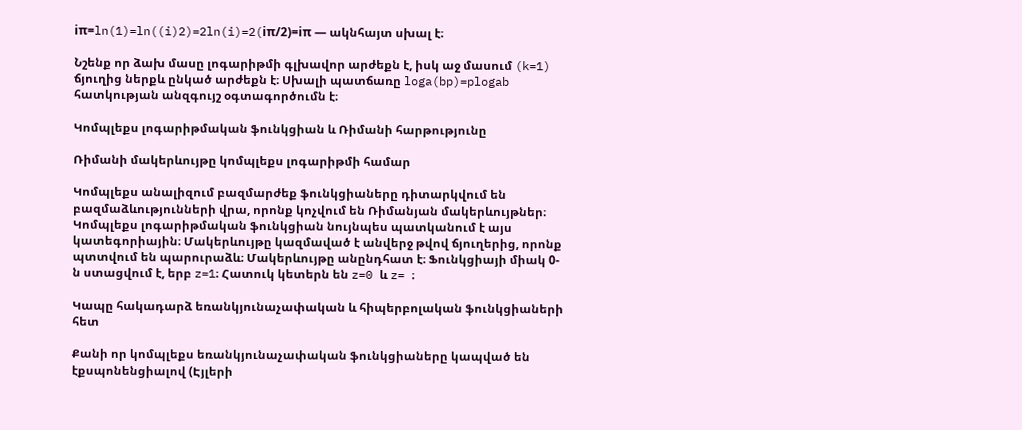iπ=ln(1)=ln((i)2)=2ln(i)=2(iπ/2)=iπ — ակնհայտ սխալ է։

Նշենք որ ձախ մասը լոգարիթմի գլխավոր արժեքն է, իսկ աջ մասում (k=1) ճյուղից ներքև ընկած արժեքն է։ Սխալի պատճառը loga(bp)=plogab հատկության անզգույշ օգտագործումն է։

Կոմպլեքս լոգարիթմական ֆունկցիան և Ռիմանի հարթությունը

Ռիմանի մակերևույթը կոմպլեքս լոգարիթմի համար

Կոմպլեքս անալիզում բազմարժեք ֆունկցիաները դիտարկվում են բազմաձևությունների վրա, որոնք կոչվում են Ռիմանյան մակերևույթներ։ Կոմպլեքս լոգարիթմական ֆունկցիան նույնպես պատկանում է այս կատեգորիային։ Մակերևույթը կազմաված է անվերջ թվով ճյուղերից, որոնք պտտվում են պարուրաձև։ Մակերևույթը անընդհատ է։ Ֆունկցիայի միակ 0-ն ստացվում է, երբ z=1։ Հատուկ կետերն են z=0 և z= ։

Կապը հակադարձ եռանկյունաչափական և հիպերբոլական ֆունկցիաների հետ

Քանի որ կոմպլեքս եռանկյունաչափական ֆունկցիաները կապված են էքսպոնենցիալով (Էյլերի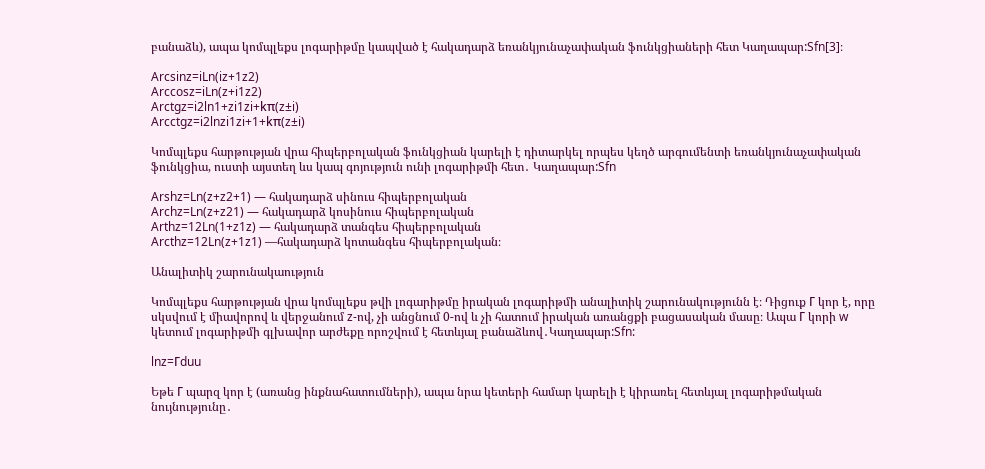բանաձև), ապա կոմպլեքս լոգարիթմը կապված է հակադարձ եռանկյունաչափական ֆունկցիաների հետ Կաղապար:Sfn[3]։

Arcsinz=iLn(iz+1z2)
Arccosz=iLn(z+i1z2)
Arctgz=i2ln1+zi1zi+kπ(z±i)
Arcctgz=i2lnzi1zi+1+kπ(z±i)

Կոմպլեքս հարթության վրա հիպերբոլական ֆունկցիան կարելի է դիտարկել որպես կեղծ արգումենտի եռանկյունաչափական ֆունկցիա, ուստի այստեղ ևս կապ գոյություն ունի լոգարիթմի հետ․ Կաղապար:Sfn

Arshz=Ln(z+z2+1) — հակադարձ սինուս հիպերբոլական
Archz=Ln(z+z21) — հակադարձ կոսինուս հիպերբոլական
Arthz=12Ln(1+z1z) — հակադարձ տանգես հիպերբոլական
Arcthz=12Ln(z+1z1) —հակադարձ կոտանգես հիպերբոլական։

Անալիտիկ շարունակաություն

Կոմպլեքս հարթության վրա կոմպլեքս թվի լոգարիթմը իրական լոգարիթմի անալիտիկ շարունակությունն է։ Դիցուք Γ կոր է, որը սկսվում է միավորով և վերջանում z-ով, չի անցնում 0-ով և չի հատում իրական առանցքի բացասական մասը։ Ապա Γ կորի w կետում լոգարիթմի գլխավոր արժեքը որոշվում է հետևյալ բանաձևով․Կաղապար:Sfn:

lnz=Γduu

Եթե Γ պարզ կոր է (առանց ինքնահատումների), ապա նրա կետերի համար կարելի է կիրառել հետևյալ լոգարիթմական նույնությունը․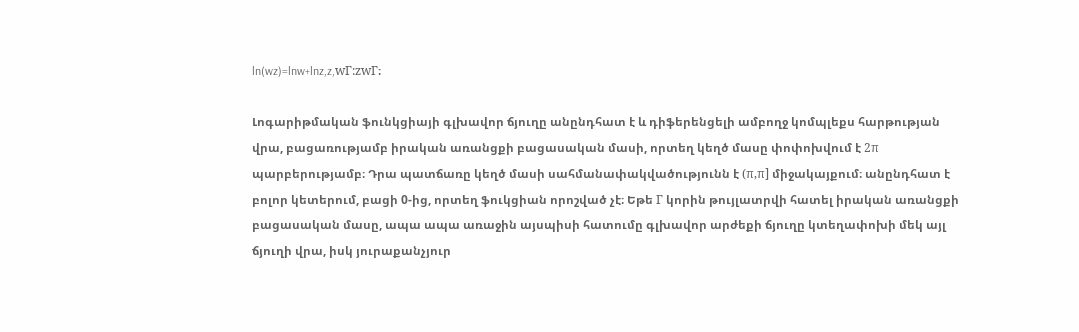ln(wz)=lnw+lnz,z,wΓ:zwΓ։

Լոգարիթմական ֆունկցիայի գլխավոր ճյուղը անընդհատ է և դիֆերենցելի ամբողջ կոմպլեքս հարթության վրա, բացառությամբ իրական առանցքի բացասական մասի, որտեղ կեղծ մասը փոփոխվում է 2π պարբերությամբ։ Դրա պատճառը կեղծ մասի սահմանափակվածությունն է (π,π] միջակայքում։ անընդհատ է բոլոր կետերում, բացի 0-ից, որտեղ ֆուկցիան որոշված չէ։ Եթե Γ կորին թույլատրվի հատել իրական առանցքի բացասական մասը, ապա ապա առաջին այսպիսի հատումը գլխավոր արժեքի ճյուղը կտեղափոխի մեկ այլ ճյուղի վրա, իսկ յուրաքանչյուր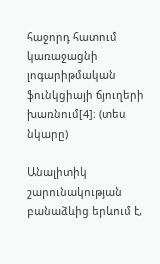հաջորդ հատում կառաջացնի լոգարիթմական ֆունկցիայի ճյուղերի խառնում[4]։ (տես նկարը)

Անալիտիկ շարունակության բանաձևից երևում է,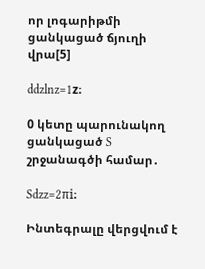որ լոգարիթմի ցանկացած ճյուղի վրա[5]

ddzlnz=1z։

0 կետը պարունակող ցանկացած S շրջանագծի համար․

Sdzz=2πi։

Ինտեգրալը վերցվում է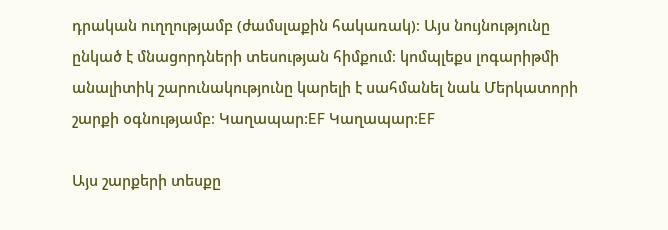դրական ուղղությամբ (ժամսլաքին հակառակ)։ Այս նույնությունը ընկած է մնացորդների տեսության հիմքում։ կոմպլեքս լոգարիթմի անալիտիկ շարունակությունը կարելի է սահմանել նաև Մերկատորի շարքի օգնությամբ։ Կաղապար:EF Կաղապար:EF

Այս շարքերի տեսքը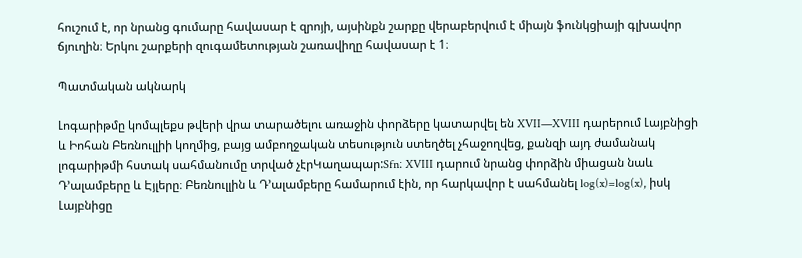հուշում է, որ նրանց գումարը հավասար է զրոյի, այսինքն շարքը վերաբերվում է միայն ֆունկցիայի գլխավոր ճյուղին։ Երկու շարքերի զուգամետության շառավիղը հավասար է 1։

Պատմական ակնարկ

Լոգարիթմը կոմպլեքս թվերի վրա տարածելու առաջին փորձերը կատարվել են XVII—XVIII դարերում Լայբնիցի և Իոհան Բեռնուլլիի կողմից, բայց ամբողջական տեսություն ստեղծել չհաջողվեց, քանզի այդ ժամանակ լոգարիթմի հստակ սահմանումը տրված չէրԿաղապար:Sfn։ XVIII դարում նրանց փորձին միացան նաև Դ’ալամբերը և Էյլերը։ Բեռնուլլին և Դ’ալամբերը համարում էին, որ հարկավոր է սահմանել log(x)=log(x), իսկ Լայբնիցը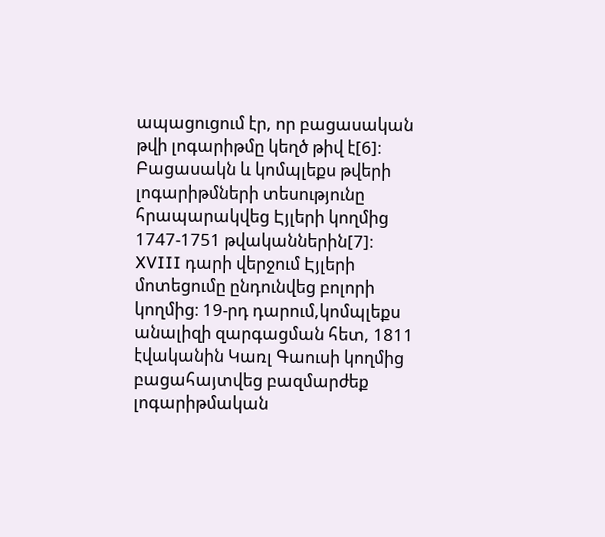ապացուցում էր, որ բացասական թվի լոգարիթմը կեղծ թիվ է[6]։ Բացասակն և կոմպլեքս թվերի լոգարիթմների տեսությունը հրապարակվեց Էյլերի կողմից 1747-1751 թվականներին[7]։ XVIII դարի վերջում Էյլերի մոտեցումը ընդունվեց բոլորի կողմից։ 19-րդ դարում,կոմպլեքս անալիզի զարգացման հետ, 1811 էվականին Կառլ Գաուսի կողմից բացահայտվեց բազմարժեք լոգարիթմական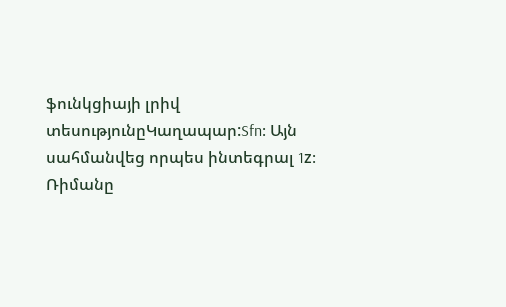ֆունկցիայի լրիվ տեսությունըԿաղապար:Sfn։ Այն սահմանվեց որպես ինտեգրալ 1z։ Ռիմանը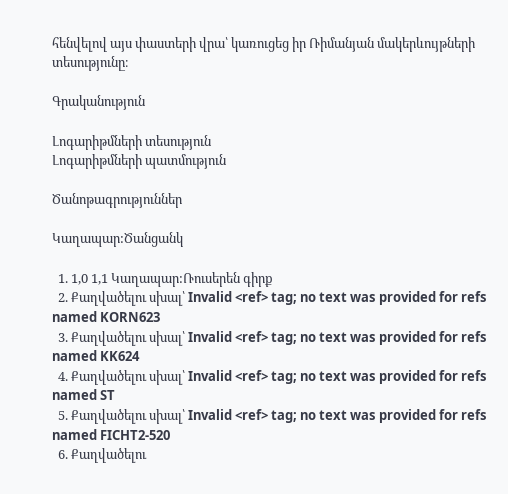հենվելով այս փաստերի վրա՝ կառուցեց իր Ռիմանյան մակերևույթների տեսությունը։

Գրականություն

Լոգարիթմների տեսություն
Լոգարիթմների պատմություն

Ծանոթագրություններ

Կաղապար:Ծանցանկ

  1. 1,0 1,1 Կաղապար:Ռուսերեն գիրք
  2. Քաղվածելու սխալ՝ Invalid <ref> tag; no text was provided for refs named KORN623
  3. Քաղվածելու սխալ՝ Invalid <ref> tag; no text was provided for refs named KK624
  4. Քաղվածելու սխալ՝ Invalid <ref> tag; no text was provided for refs named ST
  5. Քաղվածելու սխալ՝ Invalid <ref> tag; no text was provided for refs named FICHT2-520
  6. Քաղվածելու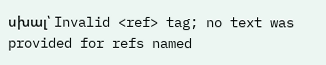սխալ՝ Invalid <ref> tag; no text was provided for refs named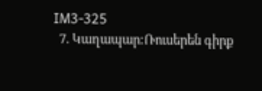IM3-325
  7. Կաղապար:Ռուսերեն գիրք